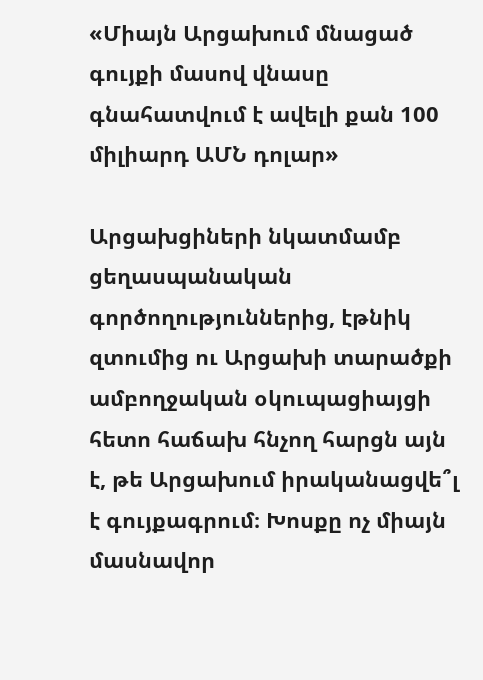«Միայն Արցախում մնացած գույքի մասով վնասը գնահատվում է ավելի քան 100 միլիարդ ԱՄՆ դոլար»

Արցախցիների նկատմամբ ցեղասպանական գործողություններից, էթնիկ զտումից ու Արցախի տարածքի ամբողջական օկուպացիայցի հետո հաճախ հնչող հարցն այն է, թե Արցախում իրականացվե՞լ է գույքագրում։ Խոսքը ոչ միայն մասնավոր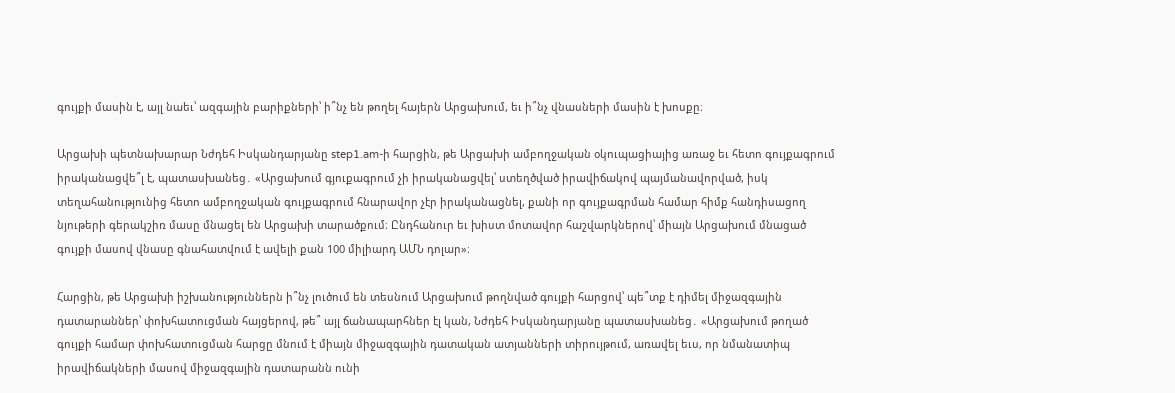գույքի մասին է, այլ նաեւ՝ ազգային բարիքների՝ ի՞նչ են թողել հայերն Արցախում, եւ ի՞նչ վնասների մասին է խոսքը։

Արցախի պետնախարար Նժդեհ Իսկանդարյանը step1.am-ի հարցին, թե Արցախի ամբողջական օկուպացիայից առաջ եւ հետո գույքագրում իրականացվե՞լ է, պատասխանեց․ «Արցախում գյուքագրում չի իրականացվել՝ ստեղծված իրավիճակով պայմանավորված, իսկ տեղահանությունից հետո ամբողջական գույքագրում հնարավոր չէր իրականացնել, քանի որ գույքագրման համար հիմք հանդիսացող նյութերի գերակշիռ մասը մնացել են Արցախի տարածքում։ Ընդհանուր եւ խիստ մոտավոր հաշվարկներով՝ միայն Արցախում մնացած գույքի մասով վնասը գնահատվում է ավելի քան 100 միլիարդ ԱՄՆ դոլար»։

Հարցին, թե Արցախի իշխանություններն ի՞նչ լուծում են տեսնում Արցախում թողնված գույքի հարցով՝ պե՞տք է դիմել միջազգային դատարաններ՝ փոխհատուցման հայցերով, թե՞ այլ ճանապարհներ էլ կան, Նժդեհ Իսկանդարյանը պատասխանեց․ «Արցախում թողած գույքի համար փոխհատուցման հարցը մնում է միայն միջազգային դատական ատյանների տիրույթում, առավել եւս, որ նմանատիպ իրավիճակների մասով միջազգային դատարանն ունի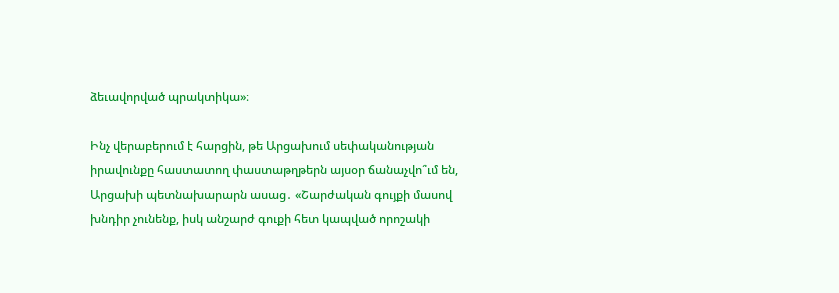ձեւավորված պրակտիկա»։

Ինչ վերաբերում է հարցին, թե Արցախում սեփականության իրավունքը հաստատող փաստաթղթերն այսօր ճանաչվո՞ւմ են, Արցախի պետնախարարն ասաց․ «Շարժական գույքի մասով խնդիր չունենք, իսկ անշարժ գուքի հետ կապված որոշակի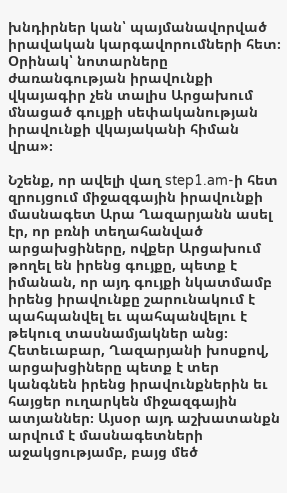խնդիրներ կան՝ պայմանավորված իրավական կարգավորումների հետ։ Օրինակ՝ նոտարները ժառանգության իրավունքի վկայագիր չեն տալիս Արցախում մնացած գույքի սեփականության իրավունքի վկայականի հիման վրա»։

Նշենք, որ ավելի վաղ step1.am-ի հետ զրույցում միջազգային իրավունքի մասնագետ Արա Ղազարյանն ասել էր, որ բռնի տեղահանված արցախցիները, ովքեր Արցախում թողել են իրենց գույքը, պետք է իմանան, որ այդ գույքի նկատմամբ իրենց իրավունքը շարունակում է պահպանվել եւ պահպանվելու է թեկուզ տասնամյակներ անց։ Հետեւաբար, Ղազարյանի խոսքով, արցախցիները պետք է տեր կանգնեն իրենց իրավունքներին եւ հայցեր ուղարկեն միջազգային ատյաններ։ Այսօր այդ աշխատանքն արվում է մասնագետների աջակցությամբ, բայց մեծ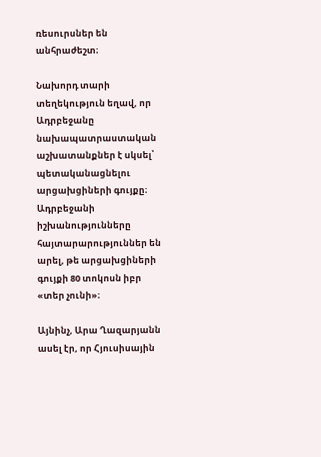ռեսուրսներ են անհրաժեշտ։

Նախորդ տարի տեղեկություն եղավ, որ Ադրբեջանը նախապատրաստական աշխատանքներ է սկսել՝ պետականացնելու արցախցիների գույքը։ Ադրբեջանի իշխանությունները հայտարարություններ են արել, թե արցախցիների գույքի 80 տոկոսն իբր «տեր չունի»։

Այնինչ, Արա Ղազարյանն ասել էր, որ Հյուսիսային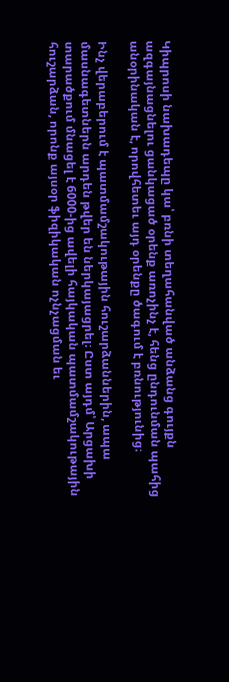Կիպրոսի նախադեպը կա՝ բռնի տեղահանված անձանց գույքն ազգայնացնելու ցանկացած օրենք առոչինչ է, հենց ընդունման պահից անօրինական է, որովհետեւ այդ օրենքը ծագում է բռնությունից։

Ինչ վերաբերում է պատմամշակութային հուշարձաններին, ապա մասնագետներն արդեն թվեր են ներկայացրել։ Ըստ այդմ՝ Արցախի տարածքում մնացել է 6000-ից ավելի հայկական պատմամշակութային հուշարձան, որոնք այսօր ֆիզիկական ոչնչացման եւ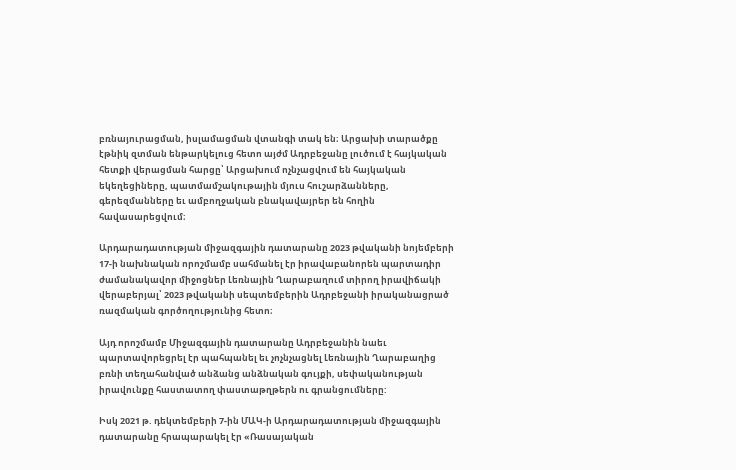բռնայուրացման, իսլամացման վտանգի տակ են։ Արցախի տարածքը էթնիկ զտման ենթարկելուց հետո այժմ Ադրբեջանը լուծում է հայկական հետքի վերացման հարցը՝ Արցախում ոչնչացվում են հայկական եկեղեցիները, պատմամշակութային մյուս հուշարձանները, գերեզմանները եւ ամբողջական բնակավայրեր են հողին հավասարեցվում։

Արդարադատության միջազգային դատարանը 2023 թվականի նոյեմբերի 17-ի նախնական որոշմամբ սահմանել էր իրավաբանորեն պարտադիր ժամանակավոր միջոցներ Լեռնային Ղարաբաղում տիրող իրավիճակի վերաբերյալ՝ 2023 թվականի սեպտեմբերին Ադրբեջանի իրականացրած ռազմական գործողությունից հետո։

Այդ որոշմամբ Միջազգային դատարանը Ադրբեջանին նաեւ պարտավորեցրել էր պահպանել եւ չոչնչացնել Լեռնային Ղարաբաղից բռնի տեղահանված անձանց անձնական գույքի, սեփականության իրավունքը հաստատող փաստաթղթերն ու գրանցումները:

Իսկ 2021 թ. դեկտեմբերի 7-ին ՄԱԿ-ի Արդարադատության միջազգային դատարանը հրապարակել էր «Ռասայական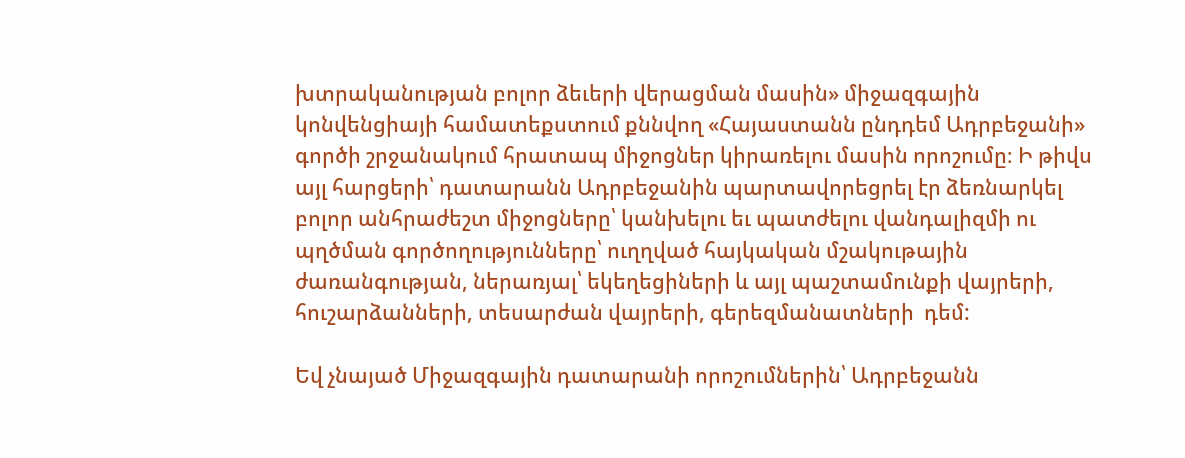խտրականության բոլոր ձեւերի վերացման մասին» միջազգային կոնվենցիայի համատեքստում քննվող «Հայաստանն ընդդեմ Ադրբեջանի» գործի շրջանակում հրատապ միջոցներ կիրառելու մասին որոշումը։ Ի թիվս այլ հարցերի՝ դատարանն Ադրբեջանին պարտավորեցրել էր ձեռնարկել բոլոր անհրաժեշտ միջոցները՝ կանխելու եւ պատժելու վանդալիզմի ու պղծման գործողությունները՝ ուղղված հայկական մշակութային ժառանգության, ներառյալ՝ եկեղեցիների և այլ պաշտամունքի վայրերի, հուշարձանների, տեսարժան վայրերի, գերեզմանատների  դեմ:

Եվ չնայած Միջազգային դատարանի որոշումներին՝ Ադրբեջանն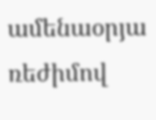ամենաօրյա ռեժիմով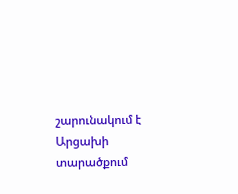շարունակում է Արցախի տարածքում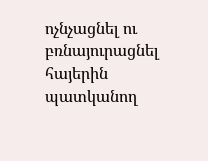ոչնչացնել ու բռնայուրացնել հայերին պատկանող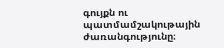գույքն ու պատմամշակութային ժառանգությունը։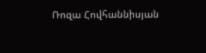Ռոզա Հովհաննիսյան